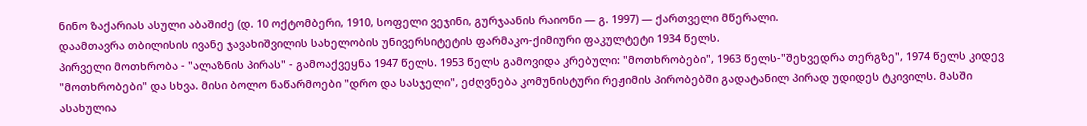ნინო ზაქარიას ასული აბაშიძე (დ. 10 ოქტომბერი, 1910, სოფელი ვეჯინი, გურჯაანის რაიონი — გ. 1997) — ქართველი მწერალი.
დაამთავრა თბილისის ივანე ჯავახიშვილის სახელობის უნივერსიტეტის ფარმაკო-ქიმიური ფაკულტეტი 1934 წელს.
პირველი მოთხრობა - "ალაზნის პირას" - გამოაქვეყნა 1947 წელს. 1953 წელს გამოვიდა კრებული: "მოთხრობები", 1963 წელს-"შეხვედრა თერგზე", 1974 წელს კიდევ "მოთხრობები" და სხვა. მისი ბოლო ნაწარმოები "დრო და სასჯელი", ეძღვნება კომუნისტური რეჟიმის პირობებში გადატანილ პირად უდიდეს ტკივილს. მასში ასახულია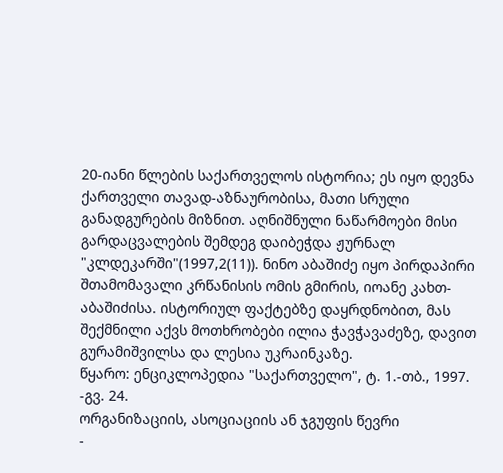20-იანი წლების საქართველოს ისტორია; ეს იყო დევნა ქართველი თავად-აზნაურობისა, მათი სრული განადგურების მიზნით. აღნიშნული ნაწარმოები მისი გარდაცვალების შემდეგ დაიბეჭდა ჟურნალ "კლდეკარში"(1997,2(11)). ნინო აბაშიძე იყო პირდაპირი შთამომავალი კრწანისის ომის გმირის, იოანე კახთ-აბაშიძისა. ისტორიულ ფაქტებზე დაყრდნობით, მას შექმნილი აქვს მოთხრობები ილია ჭავჭავაძეზე, დავით გურამიშვილსა და ლესია უკრაინკაზე.
წყარო: ენციკლოპედია "საქართველო", ტ. 1.-თბ., 1997. -გვ. 24.
ორგანიზაციის, ასოციაციის ან ჯგუფის წევრი
-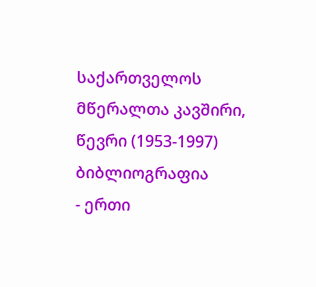საქართველოს მწერალთა კავშირი, წევრი (1953-1997)
ბიბლიოგრაფია
- ერთი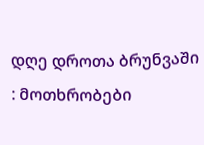დღე დროთა ბრუნვაში : მოთხრობები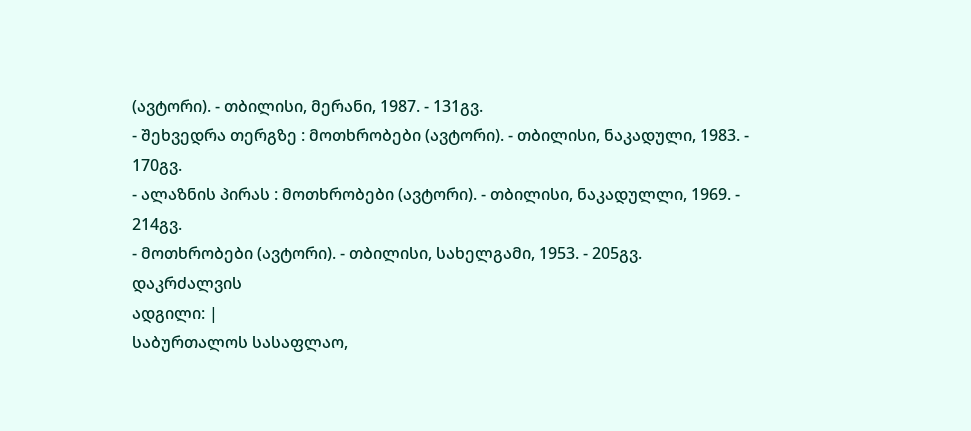(ავტორი). - თბილისი, მერანი, 1987. - 131გვ.
- შეხვედრა თერგზე : მოთხრობები (ავტორი). - თბილისი, ნაკადული, 1983. - 170გვ.
- ალაზნის პირას : მოთხრობები (ავტორი). - თბილისი, ნაკადულლი, 1969. - 214გვ.
- მოთხრობები (ავტორი). - თბილისი, სახელგამი, 1953. - 205გვ.
დაკრძალვის
ადგილი: |
საბურთალოს სასაფლაო,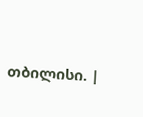თბილისი. |